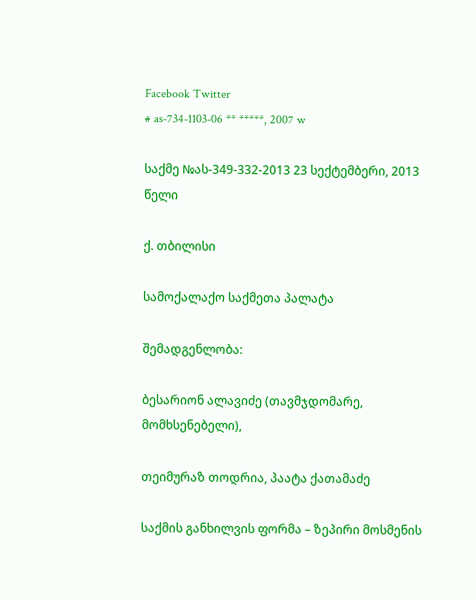Facebook Twitter
# as-734-1103-06 ** *****, 2007 w

საქმე №ას-349-332-2013 23 სექტემბერი, 2013 წელი

ქ. თბილისი

სამოქალაქო საქმეთა პალატა

შემადგენლობა:

ბესარიონ ალავიძე (თავმჯდომარე, მომხსენებელი),

თეიმურაზ თოდრია, პაატა ქათამაძე

საქმის განხილვის ფორმა – ზეპირი მოსმენის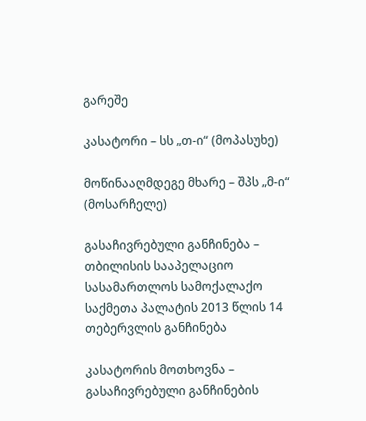გარეშე

კასატორი – სს „თ-ი“ (მოპასუხე)

მოწინააღმდეგე მხარე – შპს „მ-ი“ (მოსარჩელე)

გასაჩივრებული განჩინება – თბილისის სააპელაციო სასამართლოს სამოქალაქო საქმეთა პალატის 2013 წლის 14 თებერვლის განჩინება

კასატორის მოთხოვნა – გასაჩივრებული განჩინების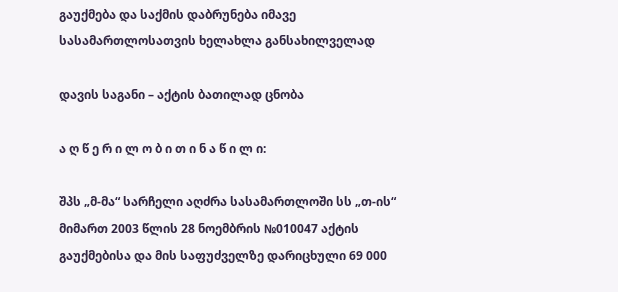გაუქმება და საქმის დაბრუნება იმავე სასამართლოსათვის ხელახლა განსახილველად

დავის საგანი – აქტის ბათილად ცნობა

ა ღ წ ე რ ი ლ ო ბ ი თ ი ნ ა წ ი ლ ი:

შპს „მ-მა“ სარჩელი აღძრა სასამართლოში სს „თ-ის“ მიმართ 2003 წლის 28 ნოემბრის №010047 აქტის გაუქმებისა და მის საფუძველზე დარიცხული 69 000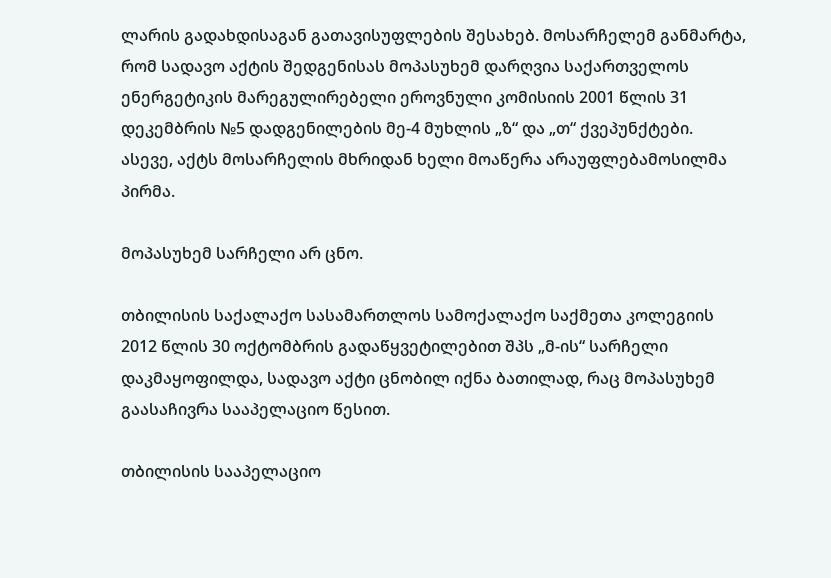ლარის გადახდისაგან გათავისუფლების შესახებ. მოსარჩელემ განმარტა, რომ სადავო აქტის შედგენისას მოპასუხემ დარღვია საქართველოს ენერგეტიკის მარეგულირებელი ეროვნული კომისიის 2001 წლის 31 დეკემბრის №5 დადგენილების მე-4 მუხლის „ზ“ და „თ“ ქვეპუნქტები. ასევე, აქტს მოსარჩელის მხრიდან ხელი მოაწერა არაუფლებამოსილმა პირმა.

მოპასუხემ სარჩელი არ ცნო.

თბილისის საქალაქო სასამართლოს სამოქალაქო საქმეთა კოლეგიის 2012 წლის 30 ოქტომბრის გადაწყვეტილებით შპს „მ-ის“ სარჩელი დაკმაყოფილდა, სადავო აქტი ცნობილ იქნა ბათილად, რაც მოპასუხემ გაასაჩივრა სააპელაციო წესით.

თბილისის სააპელაციო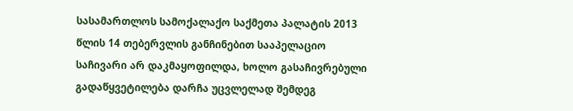სასამართლოს სამოქალაქო საქმეთა პალატის 2013 წლის 14 თებერვლის განჩინებით სააპელაციო საჩივარი არ დაკმაყოფილდა, ხოლო გასაჩივრებული გადაწყვეტილება დარჩა უცვლელად შემდეგ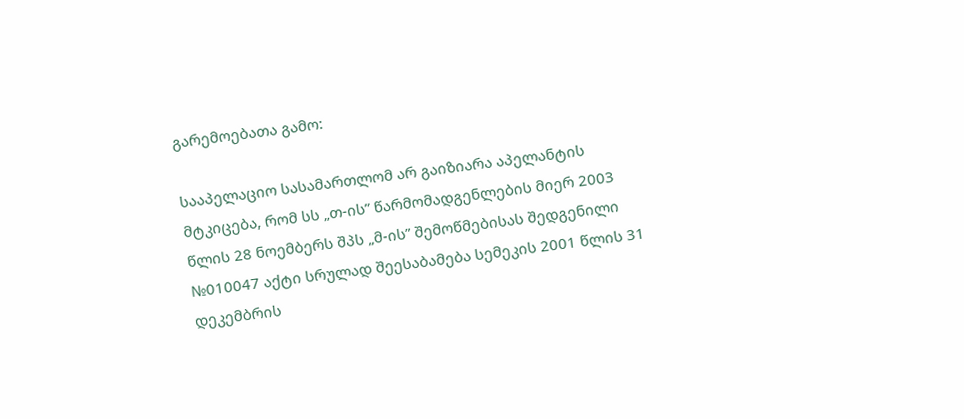გარემოებათა გამო:

სააპელაციო სასამართლომ არ გაიზიარა აპელანტის მტკიცება, რომ სს „თ-ის” წარმომადგენლების მიერ 2003 წლის 28 ნოემბერს შპს „მ-ის” შემოწმებისას შედგენილი №010047 აქტი სრულად შეესაბამება სემეკის 2001 წლის 31 დეკემბრის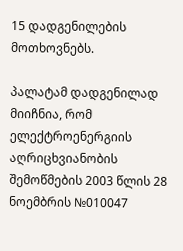15 დადგენილების მოთხოვნებს.

პალატამ დადგენილად მიიჩნია, რომ ელექტროენერგიის აღრიცხვიანობის შემოწმების 2003 წლის 28 ნოემბრის №010047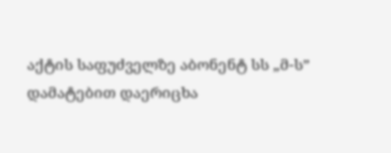აქტის საფუძველზე აბონენტ სს „მ-ს” დამატებით დაერიცხა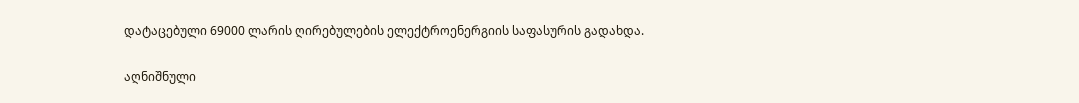დატაცებული 69000 ლარის ღირებულების ელექტროენერგიის საფასურის გადახდა.

აღნიშნული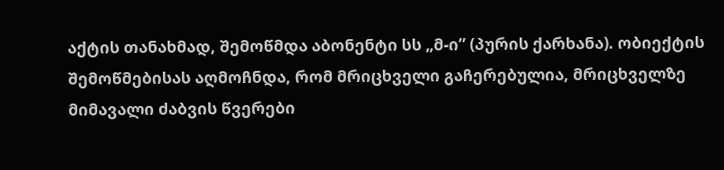აქტის თანახმად, შემოწმდა აბონენტი სს „მ-ი” (პურის ქარხანა). ობიექტის შემოწმებისას აღმოჩნდა, რომ მრიცხველი გაჩერებულია, მრიცხველზე მიმავალი ძაბვის წვერები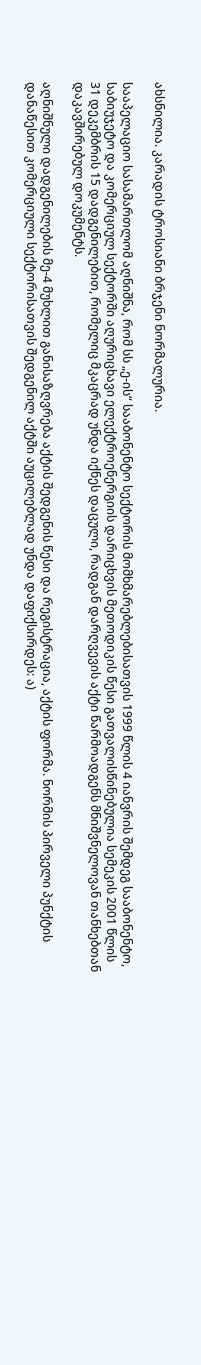ახსნილია. კარადის ტროსიანი ბრჯენი ნორმალურია.

სააპელაციო სასამართლომ აღნიშნა, რომ სს „ე-ის“ სააბონენტო სექტორის მომხმარებლებისათვის 1999 წლის 4 იანვრის შემდეგ სააბონენტო, საბიუჯეტო და კომერციულ სექტორში აღურიცხავი ელექტროენერგიის დარიცხვის მეთოდიკის წესი გათვალისწინებულია სემეკის 2001 წლის 31 დეკემბრის 15 დადგენილებით, რომელიც მკაცრად უნდა იქნეს დაცული, რადგან დარღვევის აქტი წარმოადგენს მნიშვნელოვან თანხებთან დაკავშირებულ დოკუმენტს.

აღნიშნული დადგენილების მე-4 მუხლით განისაზღვრება აქტის შედგენის წესი და რეგისტრაცია, აქტის ფორმა. ნორმის პირველი პუნქტის დანაწესით კომერციული სექტორისათვის შედგენილ აქტში აუცილებლად უნდა დაფიქსირდეს: ა)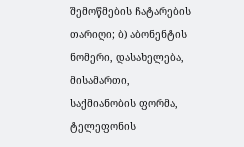შემოწმების ჩატარების თარიღი; ბ) აბონენტის ნომერი, დასახელება, მისამართი, საქმიანობის ფორმა, ტელეფონის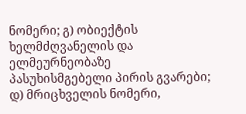ნომერი; გ) ობიექტის ხელმძღვანელის და ელმეურნეობაზე პასუხისმგებელი პირის გვარები; დ) მრიცხველის ნომერი,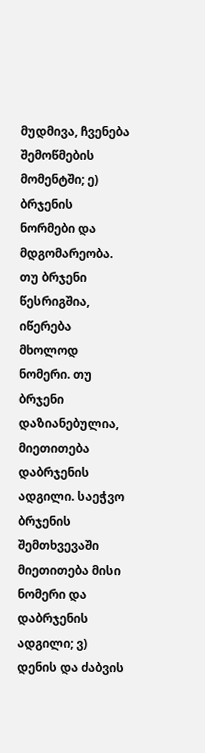მუდმივა, ჩვენება შემოწმების მომენტში; ე) ბრჯენის ნორმები და მდგომარეობა. თუ ბრჯენი წესრიგშია, იწერება მხოლოდ ნომერი. თუ ბრჯენი დაზიანებულია, მიეთითება დაბრჯენის ადგილი. საეჭვო ბრჯენის შემთხვევაში მიეთითება მისი ნომერი და დაბრჯენის ადგილი; ვ) დენის და ძაბვის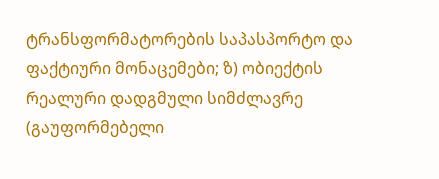ტრანსფორმატორების საპასპორტო და ფაქტიური მონაცემები; ზ) ობიექტის რეალური დადგმული სიმძლავრე (გაუფორმებელი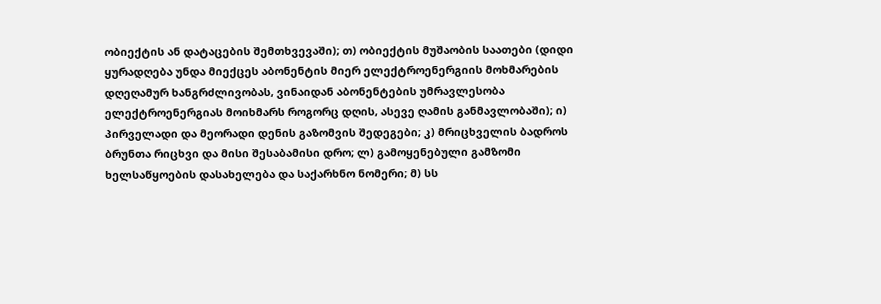ობიექტის ან დატაცების შემთხვევაში); თ) ობიექტის მუშაობის საათები (დიდი ყურადღება უნდა მიექცეს აბონენტის მიერ ელექტროენერგიის მოხმარების დღეღამურ ხანგრძლივობას, ვინაიდან აბონენტების უმრავლესობა ელექტროენერგიას მოიხმარს როგორც დღის, ასევე ღამის განმავლობაში); ი) პირველადი და მეორადი დენის გაზომვის შედეგები; კ) მრიცხველის ბადროს ბრუნთა რიცხვი და მისი შესაბამისი დრო; ლ) გამოყენებული გამზომი ხელსაწყოების დასახელება და საქარხნო ნომერი; მ) სს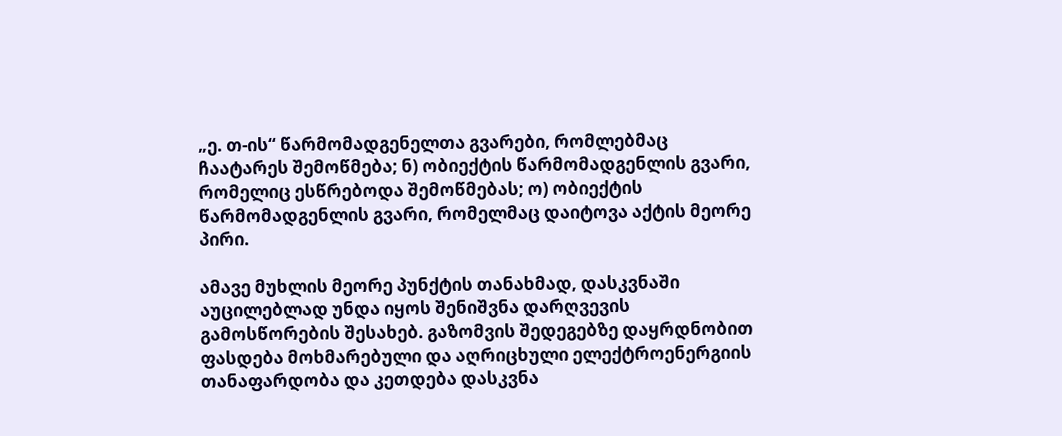„ე. თ-ის“ წარმომადგენელთა გვარები, რომლებმაც ჩაატარეს შემოწმება; ნ) ობიექტის წარმომადგენლის გვარი, რომელიც ესწრებოდა შემოწმებას; ო) ობიექტის წარმომადგენლის გვარი, რომელმაც დაიტოვა აქტის მეორე პირი.

ამავე მუხლის მეორე პუნქტის თანახმად, დასკვნაში აუცილებლად უნდა იყოს შენიშვნა დარღვევის გამოსწორების შესახებ. გაზომვის შედეგებზე დაყრდნობით ფასდება მოხმარებული და აღრიცხული ელექტროენერგიის თანაფარდობა და კეთდება დასკვნა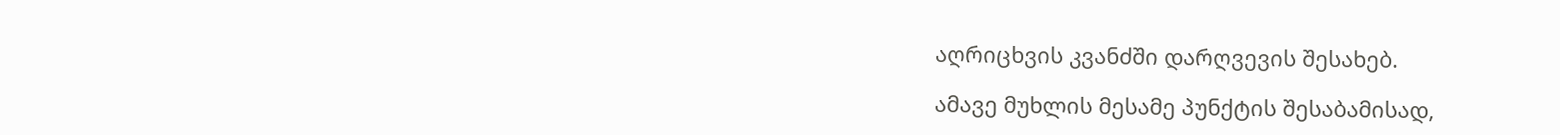აღრიცხვის კვანძში დარღვევის შესახებ.

ამავე მუხლის მესამე პუნქტის შესაბამისად,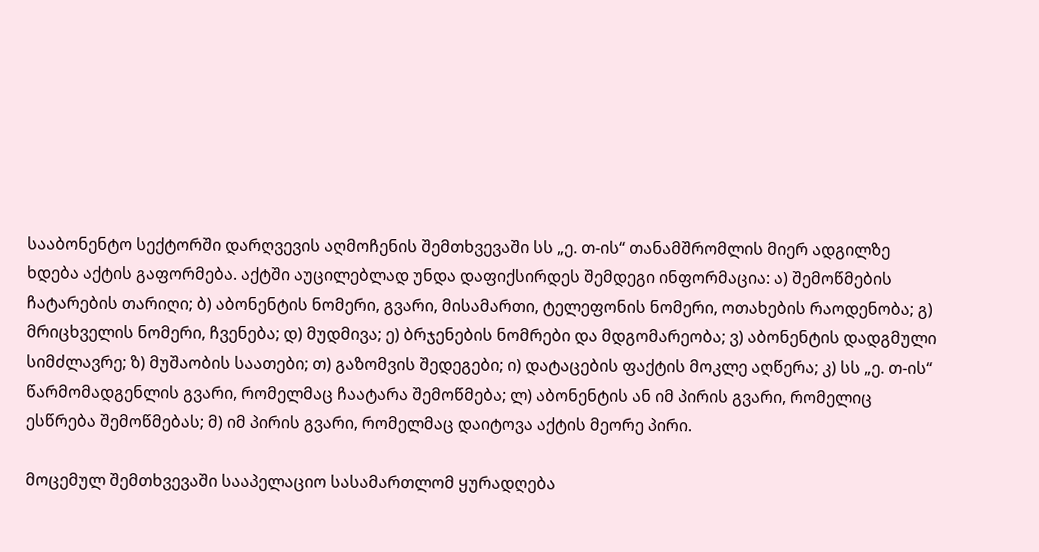სააბონენტო სექტორში დარღვევის აღმოჩენის შემთხვევაში სს „ე. თ-ის“ თანამშრომლის მიერ ადგილზე ხდება აქტის გაფორმება. აქტში აუცილებლად უნდა დაფიქსირდეს შემდეგი ინფორმაცია: ა) შემოწმების ჩატარების თარიღი; ბ) აბონენტის ნომერი, გვარი, მისამართი, ტელეფონის ნომერი, ოთახების რაოდენობა; გ) მრიცხველის ნომერი, ჩვენება; დ) მუდმივა; ე) ბრჯენების ნომრები და მდგომარეობა; ვ) აბონენტის დადგმული სიმძლავრე; ზ) მუშაობის საათები; თ) გაზომვის შედეგები; ი) დატაცების ფაქტის მოკლე აღწერა; კ) სს „ე. თ-ის“ წარმომადგენლის გვარი, რომელმაც ჩაატარა შემოწმება; ლ) აბონენტის ან იმ პირის გვარი, რომელიც ესწრება შემოწმებას; მ) იმ პირის გვარი, რომელმაც დაიტოვა აქტის მეორე პირი.

მოცემულ შემთხვევაში სააპელაციო სასამართლომ ყურადღება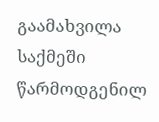გაამახვილა საქმეში წარმოდგენილ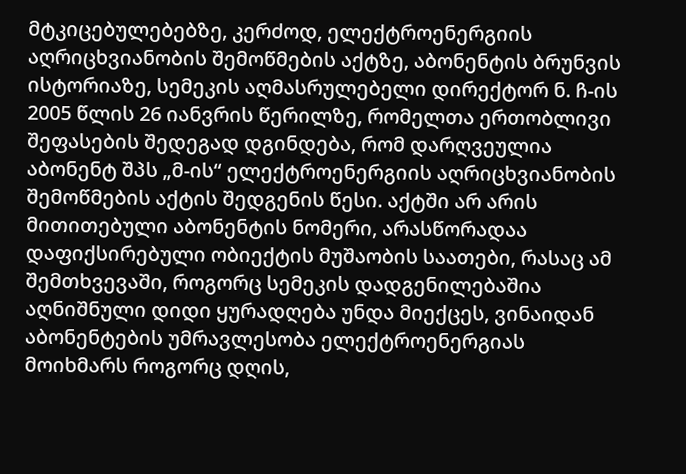მტკიცებულებებზე, კერძოდ, ელექტროენერგიის აღრიცხვიანობის შემოწმების აქტზე, აბონენტის ბრუნვის ისტორიაზე, სემეკის აღმასრულებელი დირექტორ ნ. ჩ-ის 2005 წლის 26 იანვრის წერილზე, რომელთა ერთობლივი შეფასების შედეგად დგინდება, რომ დარღვეულია აბონენტ შპს „მ-ის“ ელექტროენერგიის აღრიცხვიანობის შემოწმების აქტის შედგენის წესი. აქტში არ არის მითითებული აბონენტის ნომერი, არასწორადაა დაფიქსირებული ობიექტის მუშაობის საათები, რასაც ამ შემთხვევაში, როგორც სემეკის დადგენილებაშია აღნიშნული დიდი ყურადღება უნდა მიექცეს, ვინაიდან აბონენტების უმრავლესობა ელექტროენერგიას მოიხმარს როგორც დღის,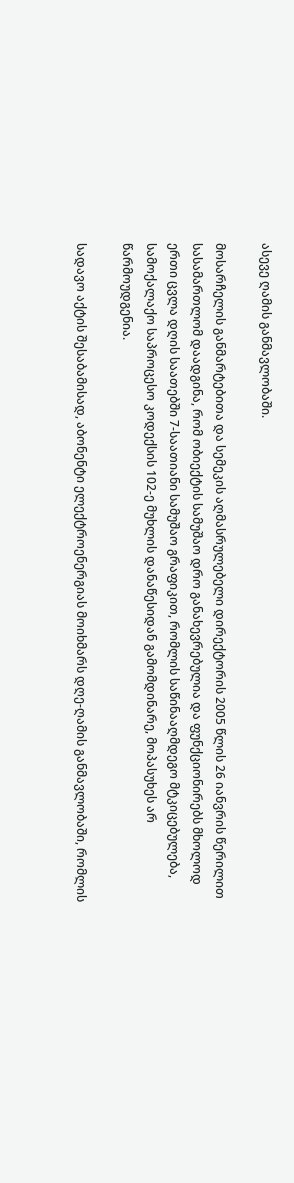ასევე ღამის განმავლობაში.

მოსარჩელის განმარტებითა და სემეკის აღმასრულებელი დირექტორის 2005 წლის 26 იანვრის წერილით სასამართლომ დაადგინა, რომ ობიექტის სამუშაო დრო განახევრებულია და ფუნქციონირებს მხოლოდ ერთი ცვლა დღის საათებში 7-საათიანი სამუშაო გრაფიკით, რომლის საწინააღმდეგო მტკიცებულება, სამოქალაქო საპროცესო კოდექსის 102-ე მუხლის დანაწესიდან გამომდინარე, მოპასუხეს არ წარმოუდგენია.

სადავო აქტის შესაბამისად, აბონენტი ელექტროენერგიას მოიხმარს დღე-ღამის განმავლობაში, რომლის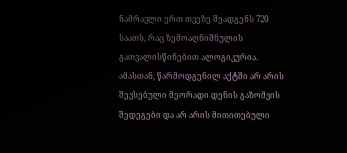ნამრავლი ერთ თვეზე შეადგენს 720 საათს, რაც ზემოაღნიშნულის გათვალისწინებით ალოგიკურია. ამასთან, წარმოდგენილ აქტში არ არის შევსებული მეორადი დენის გაზომვის შედეგები და არ არის მითითებული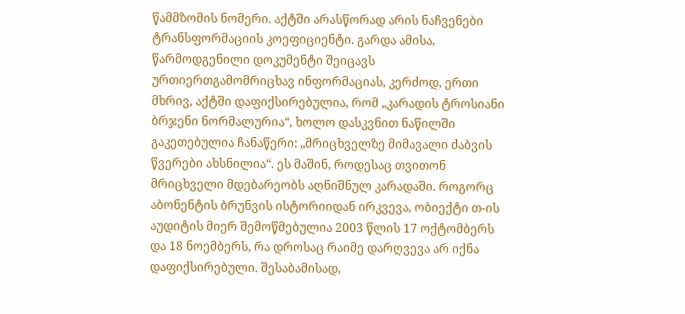წამმზომის ნომერი. აქტში არასწორად არის ნაჩვენები ტრანსფორმაციის კოეფიციენტი. გარდა ამისა, წარმოდგენილი დოკუმენტი შეიცავს ურთიერთგამომრიცხავ ინფორმაციას, კერძოდ, ერთი მხრივ, აქტში დაფიქსირებულია, რომ „კარადის ტროსიანი ბრჯენი ნორმალურია“, ხოლო დასკვნით ნაწილში გაკეთებულია ჩანაწერი: „მრიცხველზე მიმავალი ძაბვის წვერები ახსნილია“. ეს მაშინ, როდესაც თვითონ მრიცხველი მდებარეობს აღნიშნულ კარადაში. როგორც აბონენტის ბრუნვის ისტორიიდან ირკვევა, ობიექტი თ-ის აუდიტის მიერ შემოწმებულია 2003 წლის 17 ოქტომბერს და 18 ნოემბერს, რა დროსაც რაიმე დარღვევა არ იქნა დაფიქსირებული. შესაბამისად,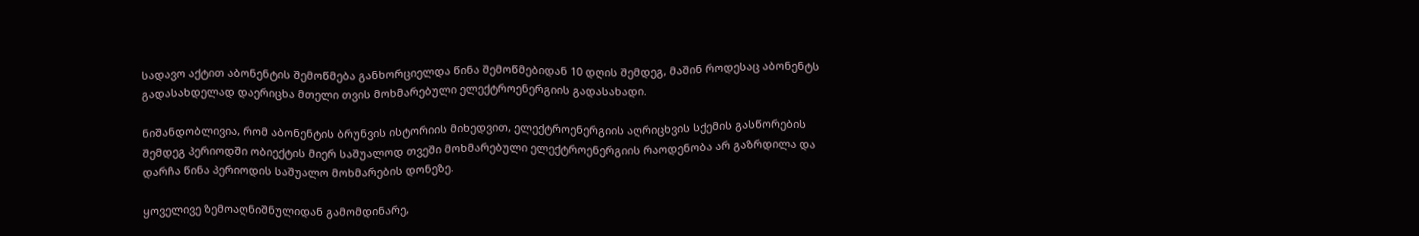სადავო აქტით აბონენტის შემოწმება განხორციელდა წინა შემოწმებიდან 10 დღის შემდეგ, მაშინ როდესაც აბონენტს გადასახდელად დაერიცხა მთელი თვის მოხმარებული ელექტროენერგიის გადასახადი.

ნიშანდობლივია, რომ აბონენტის ბრუნვის ისტორიის მიხედვით, ელექტროენერგიის აღრიცხვის სქემის გასწორების შემდეგ პერიოდში ობიექტის მიერ საშუალოდ თვეში მოხმარებული ელექტროენერგიის რაოდენობა არ გაზრდილა და დარჩა წინა პერიოდის საშუალო მოხმარების დონეზე.

ყოველივე ზემოაღნიშნულიდან გამომდინარე,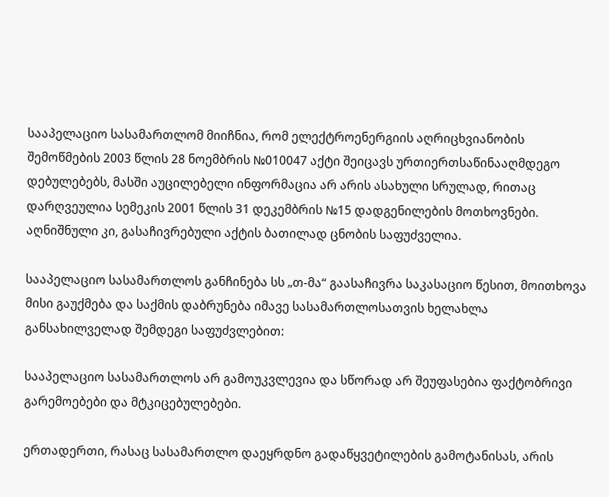სააპელაციო სასამართლომ მიიჩნია, რომ ელექტროენერგიის აღრიცხვიანობის შემოწმების 2003 წლის 28 ნოემბრის №010047 აქტი შეიცავს ურთიერთსაწინააღმდეგო დებულებებს, მასში აუცილებელი ინფორმაცია არ არის ასახული სრულად, რითაც დარღვეულია სემეკის 2001 წლის 31 დეკემბრის №15 დადგენილების მოთხოვნები. აღნიშნული კი, გასაჩივრებული აქტის ბათილად ცნობის საფუძველია.

სააპელაციო სასამართლოს განჩინება სს „თ-მა“ გაასაჩივრა საკასაციო წესით, მოითხოვა მისი გაუქმება და საქმის დაბრუნება იმავე სასამართლოსათვის ხელახლა განსახილველად შემდეგი საფუძვლებით:

სააპელაციო სასამართლოს არ გამოუკვლევია და სწორად არ შეუფასებია ფაქტობრივი გარემოებები და მტკიცებულებები.

ერთადერთი, რასაც სასამართლო დაეყრდნო გადაწყვეტილების გამოტანისას, არის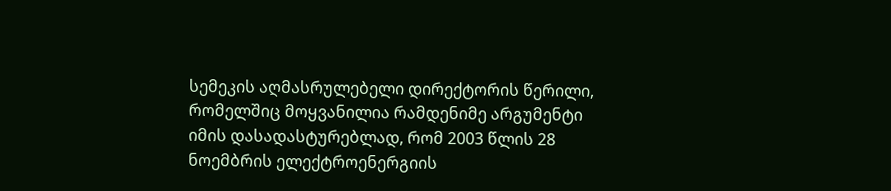სემეკის აღმასრულებელი დირექტორის წერილი, რომელშიც მოყვანილია რამდენიმე არგუმენტი იმის დასადასტურებლად, რომ 2003 წლის 28 ნოემბრის ელექტროენერგიის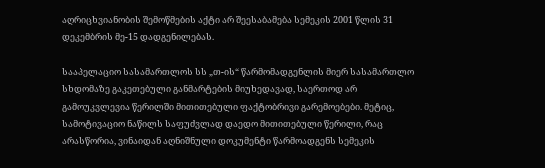აღრიცხვიანობის შემოწმების აქტი არ შეესაბამება სემეკის 2001 წლის 31 დეკემბრის მე-15 დადგენილებას.

სააპელაციო სასამართლოს სს „თ-ის“ წარმომადგენლის მიერ სასამართლო სხდომაზე გაკეთებული განმარტების მიუხედავად, საერთოდ არ გამოუკვლევია წერილში მითითებული ფაქტობრივი გარემოებები. მეტიც, სამოტივაციო ნაწილს საფუძვლად დაედო მითითებული წერილი, რაც არასწორია, ვინაიდან აღნიშნული დოკუმენტი წარმოადგენს სემეკის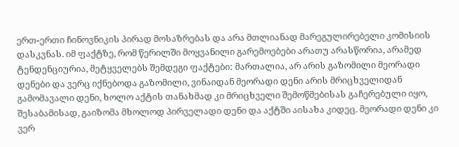ერთ-ერთი ჩინოვნიკის პირად მოსაზრებას და არა მთლიანად მარეგულირებელი კომისიის დასკვნას. იმ ფაქტზე, რომ წერილში მოყვანილი გარემოებები არათუ არასწორია, არამედ ტენდენციურია, მეტყველებს შემდეგი ფაქტები: მართალია, არ არის გაზომილი მეორადი დენები და ვერც იქნებოდა გაზომილი, ვინაიდან მეორადი დენი არის მრიცხველიდან გამომავალი დენი, ხოლო აქტის თანახმად კი მრიცხველი შემოწმებისას გაჩერებული იყო, შესაბამისად, გაიზომა მხოლოდ პირველადი დენი და აქტში აისახა კიდეც. მეორადი დენი კი ვერ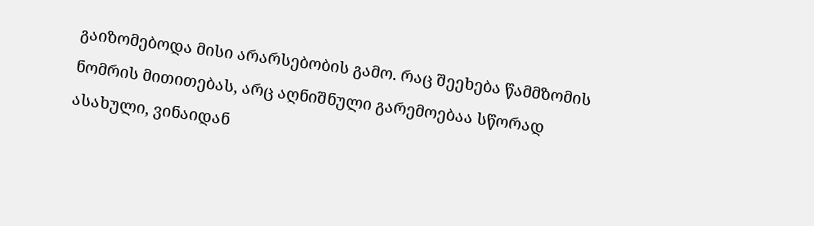გაიზომებოდა მისი არარსებობის გამო. რაც შეეხება წამმზომის ნომრის მითითებას, არც აღნიშნული გარემოებაა სწორად ასახული, ვინაიდან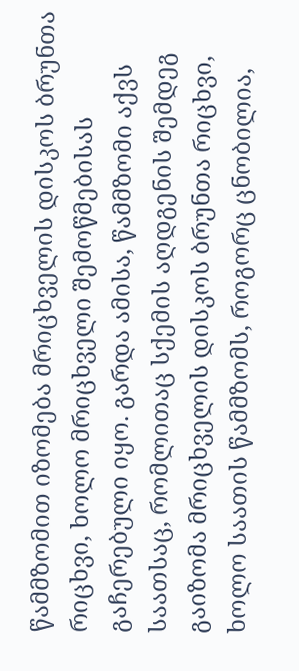წამმზომით იზომება მრიცხველის დისკოს ბრუნთა რიცხვი, ხოლო მრიცხველი შემოწმებისას გაჩერებული იყო. გარდა ამისა, წამმზომი აქვს საათსაც, რომლითაც სქემის აღდგენის შემდეგ გაიზომა მრიცხველის დისკოს ბრუნთა რიცხვი, ხოლო საათის წამმზომს, როგორც ცნობილია,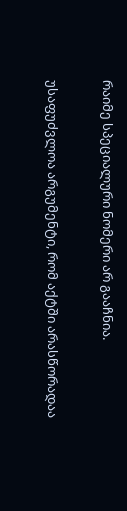რაიმე სპეციალური ნომერი არ გააჩნია.

უსაფუძვლოა არგუმენტი, რომ აქტში არასწორადაა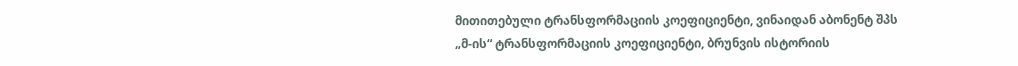მითითებული ტრანსფორმაციის კოეფიციენტი, ვინაიდან აბონენტ შპს „მ-ის“ ტრანსფორმაციის კოეფიციენტი, ბრუნვის ისტორიის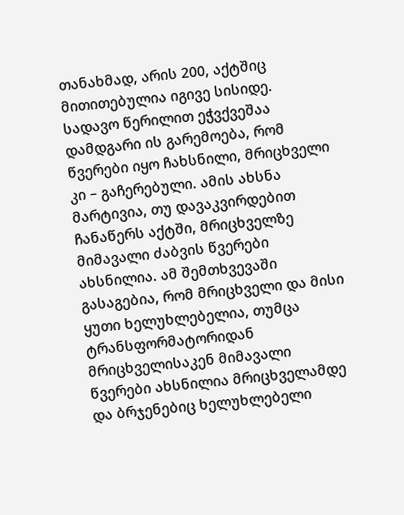თანახმად, არის 200, აქტშიც მითითებულია იგივე სისიდე. სადავო წერილით ეჭვქვეშაა დამდგარი ის გარემოება, რომ წვერები იყო ჩახსნილი, მრიცხველი კი – გაჩერებული. ამის ახსნა მარტივია, თუ დავაკვირდებით ჩანაწერს აქტში, მრიცხველზე მიმავალი ძაბვის წვერები ახსნილია. ამ შემთხვევაში გასაგებია, რომ მრიცხველი და მისი ყუთი ხელუხლებელია, თუმცა ტრანსფორმატორიდან მრიცხველისაკენ მიმავალი წვერები ახსნილია მრიცხველამდე და ბრჯენებიც ხელუხლებელი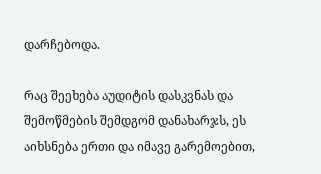დარჩებოდა.

რაც შეეხება აუდიტის დასკვნას და შემოწმების შემდგომ დანახარჯს, ეს აიხსნება ერთი და იმავე გარემოებით,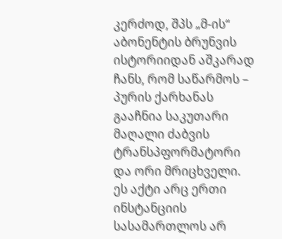კერძოდ, შპს „მ-ის“ აბონენტის ბრუნვის ისტორიიდან აშკარად ჩანს, რომ საწარმოს – პურის ქარხანას გააჩნია საკუთარი მაღალი ძაბვის ტრანსპფორმატორი და ორი მრიცხველი. ეს აქტი არც ერთი ინსტანციის სასამართლოს არ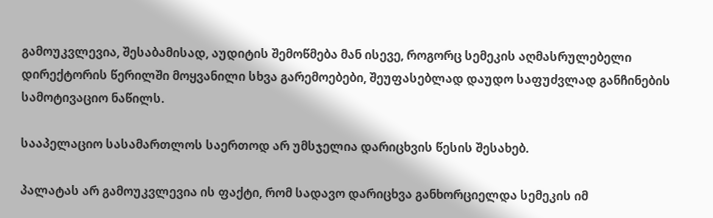გამოუკვლევია, შესაბამისად, აუდიტის შემოწმება მან ისევე, როგორც სემეკის აღმასრულებელი დირექტორის წერილში მოყვანილი სხვა გარემოებები, შეუფასებლად დაუდო საფუძვლად განჩინების სამოტივაციო ნაწილს.

სააპელაციო სასამართლოს საერთოდ არ უმსჯელია დარიცხვის წესის შესახებ.

პალატას არ გამოუკვლევია ის ფაქტი, რომ სადავო დარიცხვა განხორციელდა სემეკის იმ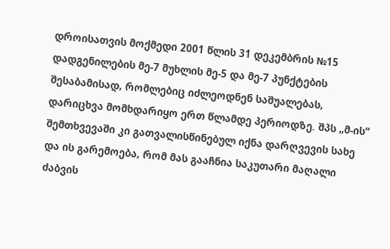დროისათვის მოქმედი 2001 წლის 31 დეკემბრის №15 დადგენილების მე-7 მუხლის მე-5 და მე-7 პუნქტების შესაბამისად, რომლებიც იძლეოდნენ საშუალებას, დარიცხვა მომხდარიყო ერთ წლამდე პერიოდზე. შპს „მ-ის“ შემთხვევაში კი გათვალისწინებულ იქნა დარღვევის სახე და ის გარემოება, რომ მას გააჩნია საკუთარი მაღალი ძაბვის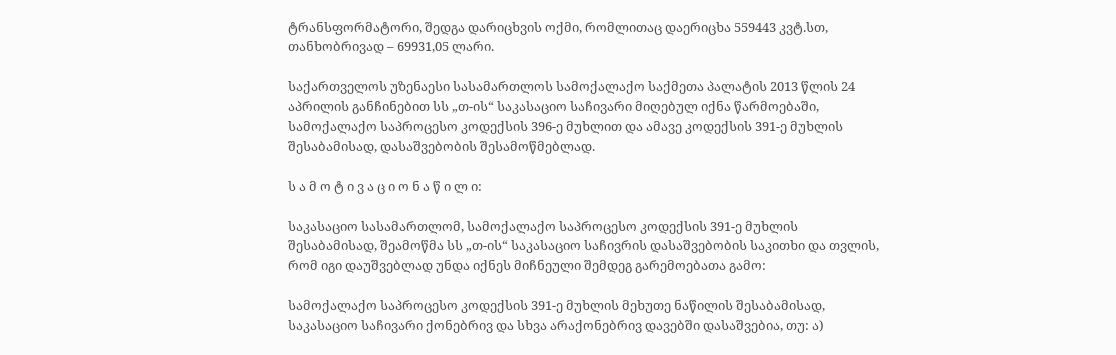ტრანსფორმატორი, შედგა დარიცხვის ოქმი, რომლითაც დაერიცხა 559443 კვტ.სთ, თანხობრივად – 69931,05 ლარი.

საქართველოს უზენაესი სასამართლოს სამოქალაქო საქმეთა პალატის 2013 წლის 24 აპრილის განჩინებით სს „თ-ის“ საკასაციო საჩივარი მიღებულ იქნა წარმოებაში, სამოქალაქო საპროცესო კოდექსის 396-ე მუხლით და ამავე კოდექსის 391-ე მუხლის შესაბამისად, დასაშვებობის შესამოწმებლად.

ს ა მ ო ტ ი ვ ა ც ი ო ნ ა წ ი ლ ი:

საკასაციო სასამართლომ, სამოქალაქო საპროცესო კოდექსის 391-ე მუხლის შესაბამისად, შეამოწმა სს „თ-ის“ საკასაციო საჩივრის დასაშვებობის საკითხი და თვლის, რომ იგი დაუშვებლად უნდა იქნეს მიჩნეული შემდეგ გარემოებათა გამო:

სამოქალაქო საპროცესო კოდექსის 391-ე მუხლის მეხუთე ნაწილის შესაბამისად, საკასაციო საჩივარი ქონებრივ და სხვა არაქონებრივ დავებში დასაშვებია, თუ: ა)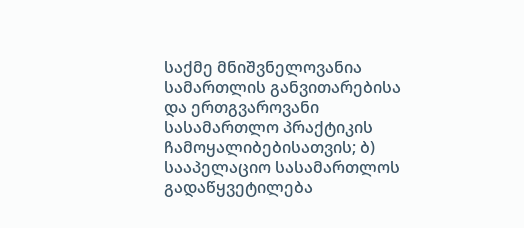საქმე მნიშვნელოვანია სამართლის განვითარებისა და ერთგვაროვანი სასამართლო პრაქტიკის ჩამოყალიბებისათვის; ბ) სააპელაციო სასამართლოს გადაწყვეტილება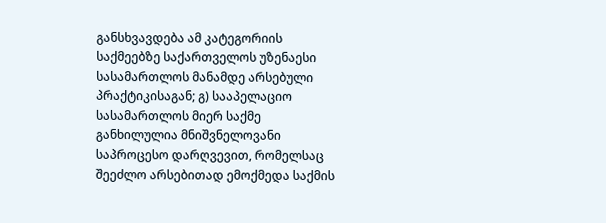განსხვავდება ამ კატეგორიის საქმეებზე საქართველოს უზენაესი სასამართლოს მანამდე არსებული პრაქტიკისაგან; გ) სააპელაციო სასამართლოს მიერ საქმე განხილულია მნიშვნელოვანი საპროცესო დარღვევით, რომელსაც შეეძლო არსებითად ემოქმედა საქმის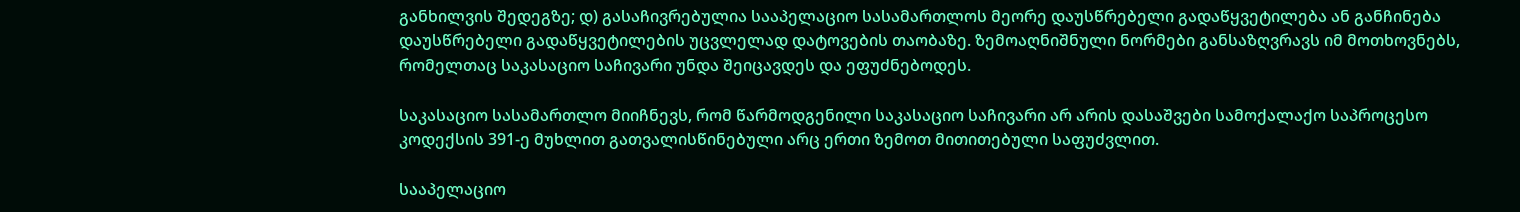განხილვის შედეგზე; დ) გასაჩივრებულია სააპელაციო სასამართლოს მეორე დაუსწრებელი გადაწყვეტილება ან განჩინება დაუსწრებელი გადაწყვეტილების უცვლელად დატოვების თაობაზე. ზემოაღნიშნული ნორმები განსაზღვრავს იმ მოთხოვნებს, რომელთაც საკასაციო საჩივარი უნდა შეიცავდეს და ეფუძნებოდეს.

საკასაციო სასამართლო მიიჩნევს, რომ წარმოდგენილი საკასაციო საჩივარი არ არის დასაშვები სამოქალაქო საპროცესო კოდექსის 391-ე მუხლით გათვალისწინებული არც ერთი ზემოთ მითითებული საფუძვლით.

სააპელაციო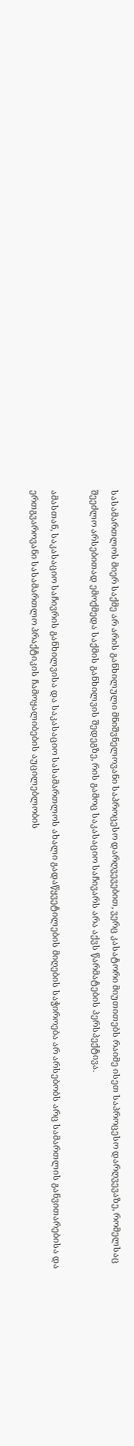სასამართლოს მიერ საქმე არ არის განხილული მნიშვნელოვანი საპროცესო დარღვევებით, ვერც კასატორი მიუთითებს რაიმე ისეთ საპროცესო დარღვევაზე, რომელსაც შეეძლო არსებითად ემოქმედა საქმის განხილვის შედეგზე, რის გამოც საკასაციო საჩივარს არა აქვს წარმატების პერსპექტივა.

ამასთან, საკასაციო საჩივრის განხილვისა და საკასაციო სასამართლოს ახალი გადაწყვეტილების მიღების საჭიროება არ არსებობს არც სამართლის განვითარებისა და ერთგვაროვანი სასამართლო პრაქტიკის ჩამოყალიბების აუცილებლობის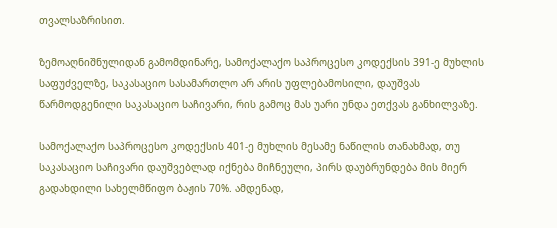თვალსაზრისით.

ზემოაღნიშნულიდან გამომდინარე, სამოქალაქო საპროცესო კოდექსის 391-ე მუხლის საფუძველზე, საკასაციო სასამართლო არ არის უფლებამოსილი, დაუშვას წარმოდგენილი საკასაციო საჩივარი, რის გამოც მას უარი უნდა ეთქვას განხილვაზე.

სამოქალაქო საპროცესო კოდექსის 401-ე მუხლის მესამე ნაწილის თანახმად, თუ საკასაციო საჩივარი დაუშვებლად იქნება მიჩნეული, პირს დაუბრუნდება მის მიერ გადახდილი სახელმწიფო ბაჟის 70%. ამდენად,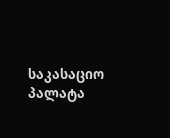საკასაციო პალატა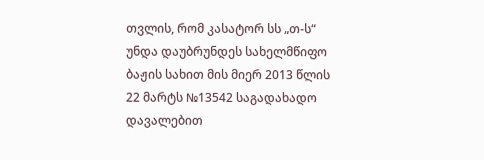თვლის, რომ კასატორ სს „თ-ს“ უნდა დაუბრუნდეს სახელმწიფო ბაჟის სახით მის მიერ 2013 წლის 22 მარტს №13542 საგადახადო დავალებით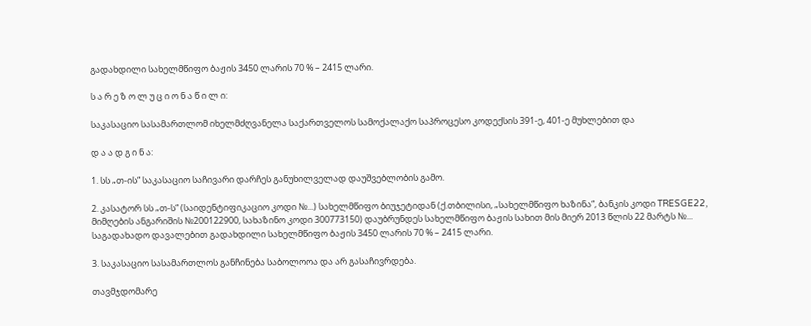გადახდილი სახელმწიფო ბაჟის 3450 ლარის 70 % – 2415 ლარი.

ს ა რ ე ზ ო ლ უ ც ი ო ნ ა წ ი ლ ი:

საკასაციო სასამართლომ იხელმძღვანელა საქართველოს სამოქალაქო საპროცესო კოდექსის 391-ე, 401-ე მუხლებით და

დ ა ა დ გ ი ნ ა:

1. სს „თ-ის“ საკასაციო საჩივარი დარჩეს განუხილველად დაუშვებლობის გამო.

2. კასატორ სს „თ-ს“ (საიდენტიფიკაციო კოდი №...) სახელმწიფო ბიუჯეტიდან (ქ.თბილისი, „სახელმწიფო ხაზინა“, ბანკის კოდი TRESGE22, მიმღების ანგარიშის №200122900, სახაზინო კოდი 300773150) დაუბრუნდეს სახელმწიფო ბაჟის სახით მის მიერ 2013 წლის 22 მარტს №... საგადახადო დავალებით გადახდილი სახელმწიფო ბაჟის 3450 ლარის 70 % – 2415 ლარი.

3. საკასაციო სასამართლოს განჩინება საბოლოოა და არ გასაჩივრდება.

თავმჯდომარე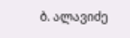ბ. ალავიძე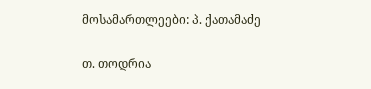მოსამართლეები: პ. ქათამაძე

თ. თოდრია